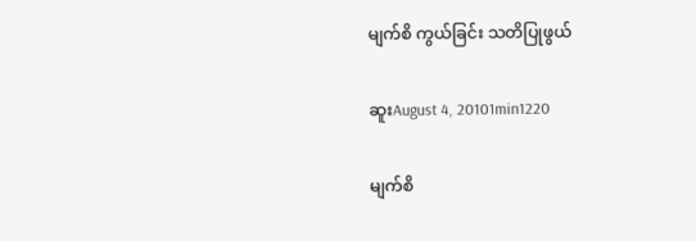မျက်စိ ကွယ်ခြင်း သတိပြုဖွယ်

ဆူးAugust 4, 20101min1220

မျက်စိ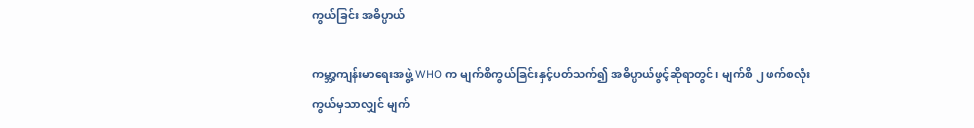ကွယ်ခြင်း အဓိပ္ပာယ်

ကမ္ဘာ့ကျန်းမာရေးအဖွဲ့ WHO က မျက်စိကွယ်ခြင်းနှင့်ပတ်သက်၍ အဓိပ္ပာယ်ဖွင့်ဆိုရာတွင်၊ မျက်စိ ၂ ဖက်စလုံး ကွယ်မှသာလျှင် မျက်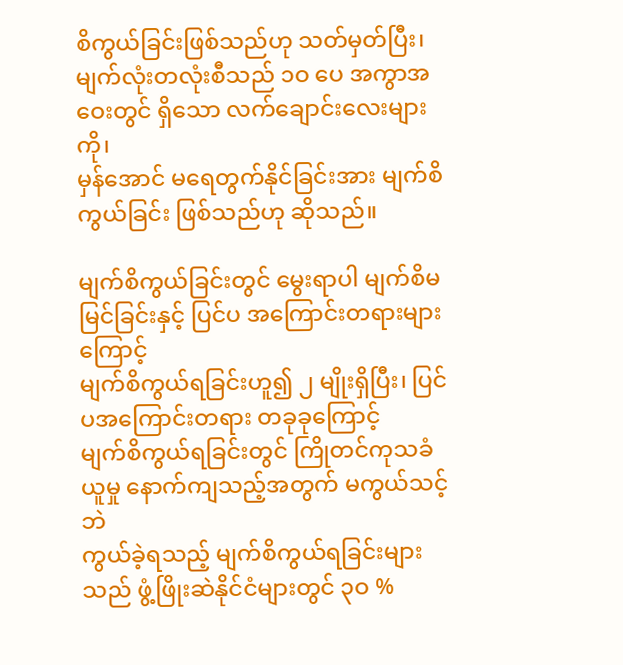စိကွယ်ခြင်းဖြစ်သည်ဟု သတ်မှတ်ပြီး၊
မျက်လုံးတလုံးစီသည် ၁ဝ ပေ အကွာအဝေးတွင် ရှိသော လက်ချောင်းလေးများကို၊
မှန်အောင် မရေတွက်နိုင်ခြင်းအား မျက်စိကွယ်ခြင်း ဖြစ်သည်ဟု ဆိုသည်။

မျက်စိကွယ်ခြင်းတွင် မွေးရာပါ မျက်စိမမြင်ခြင်းနှင့် ပြင်ပ အကြောင်းတရားများကြောင့်
မျက်စိကွယ်ရခြင်းဟူ၍ ၂ မျိုးရှိပြီး၊ ပြင်ပအကြောင်းတရား တခုခုကြောင့်
မျက်စိကွယ်ရခြင်းတွင် ကြိုတင်ကုသခံယူမှု နောက်ကျသည့်အတွက် မကွယ်သင့်ဘဲ
ကွယ်ခဲ့ရသည့် မျက်စိကွယ်ရခြင်းများသည် ဖွံ့ဖြိုးဆဲနိုင်ငံများတွင် ၃ဝ %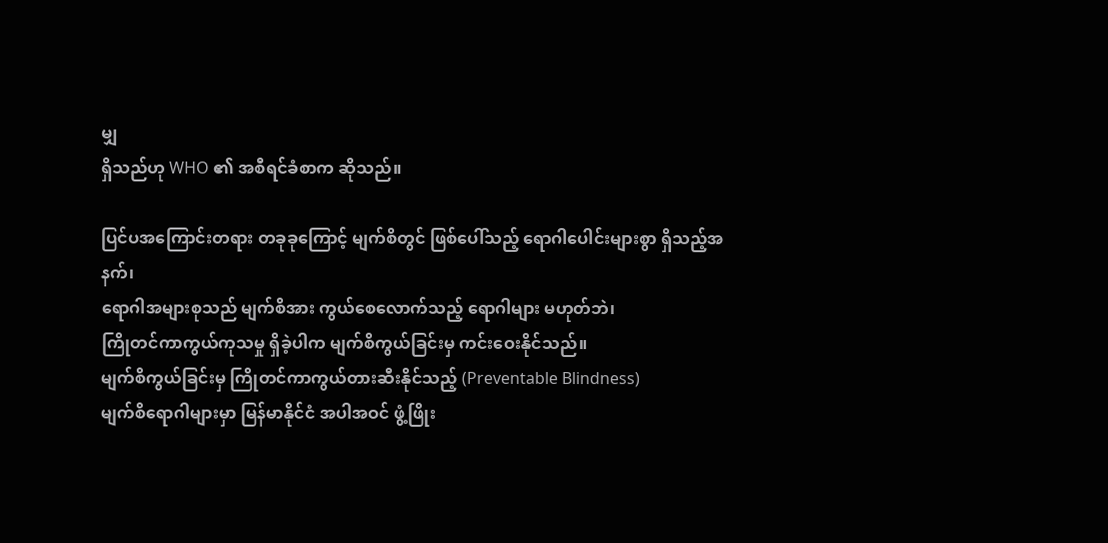မျှ
ရှိသည်ဟု WHO ၏ အစီရင်ခံစာက ဆိုသည်။

ပြင်ပအကြောင်းတရား တခုခုကြောင့် မျက်စိတွင် ဖြစ်ပေါ်သည့် ရောဂါပေါင်းများစွာ ရှိသည့်အနက်၊
ရောဂါအများစုသည် မျက်စိအား ကွယ်စေလောက်သည့် ရောဂါများ မဟုတ်ဘဲ၊
ကြိုတင်ကာကွယ်ကုသမှု ရှိခဲ့ပါက မျက်စိကွယ်ခြင်းမှ ကင်းဝေးနိုင်သည်။
မျက်စိကွယ်ခြင်းမှ ကြိုတင်ကာကွယ်တားဆီးနိုင်သည့် (Preventable Blindness)
မျက်စိရောဂါများမှာ မြန်မာနိုင်ငံ အပါအဝင် ဖွံ့ဖြိုး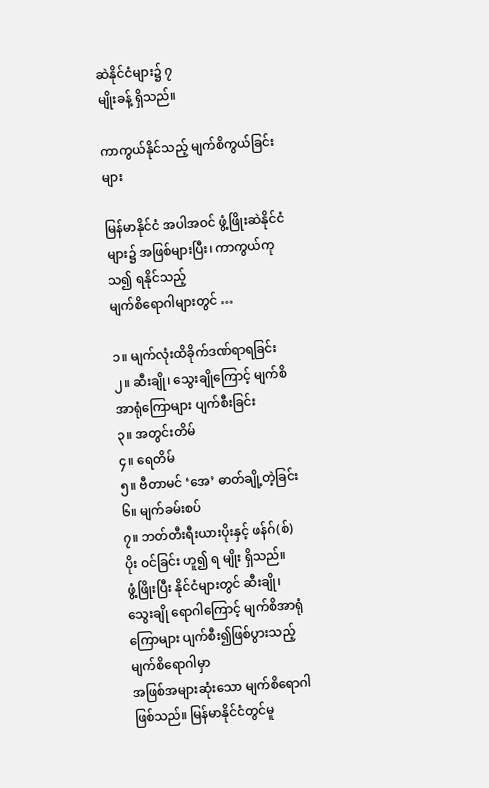ဆဲနိုင်ငံများ၌ ၇
မျိုးခန့် ရှိသည်။

ကာကွယ်နိုင်သည့် မျက်စိကွယ်ခြင်းများ

မြန်မာနိုင်ငံ အပါအဝင် ဖွံ့ဖြိုးဆဲနိုင်ငံများ၌ အဖြစ်များပြီး၊ ကာကွယ်ကုသ၍ ရနိုင်သည့်
မျက်စိရောဂါများတွင် …

၁။ မျက်လုံးထိခိုက်ဒဏ်ရာရခြင်း
၂။ ဆီးချို၊ သွေးချိုကြောင့် မျက်စိအာရုံကြောများ ပျက်စီးခြင်း
၃။ အတွင်းတိမ်
၄။ ရေတိမ်
၅။ ဗီတာမင် ‘အေ’ ဓာတ်ချို့တဲ့ခြင်း
၆။ မျက်ခမ်းစပ်
၇။ ဘတ်တီးရီးယားပိုးနှင့် ဖန်ဂ်(စ်)ပိုး ဝင်ခြင်း ဟူ၍ ရ မျိုး ရှိသည်။
ဖွံ့ဖြိုးပြီး နိုင်ငံများတွင် ဆီးချို၊ သွေးချို ရောဂါကြောင့် မျက်စိအာရုံကြောများ ပျက်စီး၍ဖြစ်ပွားသည့် မျက်စိရောဂါမှာ
အဖြစ်အများဆုံးသော မျက်စိရောဂါ ဖြစ်သည်။ မြန်မာနိုင်ငံတွင်မူ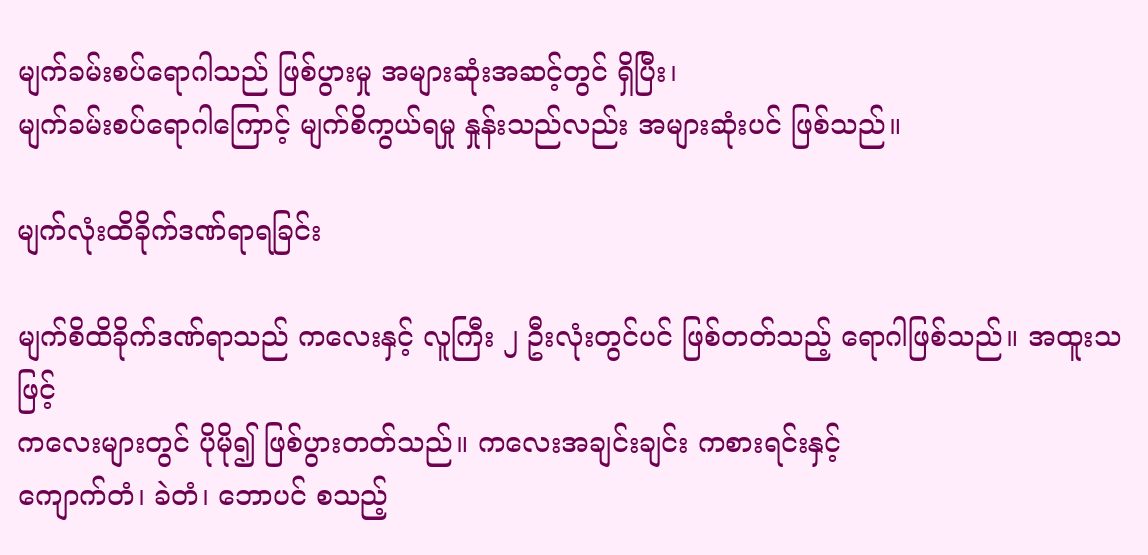မျက်ခမ်းစပ်ရောဂါသည် ဖြစ်ပွားမှု အများဆုံးအဆင့်တွင် ရှိပြီး၊
မျက်ခမ်းစပ်ရောဂါကြောင့် မျက်စိကွယ်ရမှု နှုန်းသည်လည်း အများဆုံးပင် ဖြစ်သည်။

မျက်လုံးထိခိုက်ဒဏ်ရာရခြင်း

မျက်စိထိခိုက်ဒဏ်ရာသည် ကလေးနှင့် လူကြီး ၂ ဦးလုံးတွင်ပင် ဖြစ်တတ်သည့် ရောဂါဖြစ်သည်။ အထူးသဖြင့်
ကလေးများတွင် ပိုမို၍ ဖြစ်ပွားတတ်သည်။ ကလေးအချင်းချင်း ကစားရင်းနှင့်
ကျောက်တံ၊ ခဲတံ၊ ဘောပင် စသည့်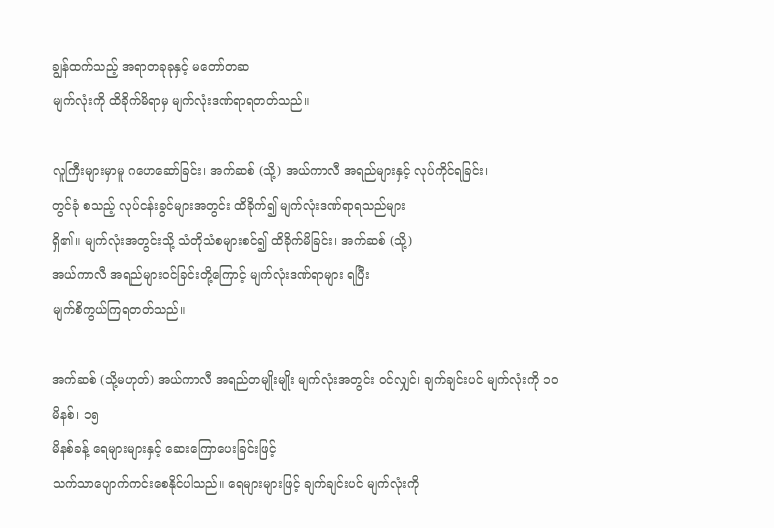ချွန်ထက်သည့် အရာတခုခုနှင့် မတော်တဆ
မျက်လုံးကို ထိခိုက်မိရာမှ မျက်လုံးဒဏ်ရာရတတ်သည်။

လူကြီးများမှာမူ ဂဟေဆော်ခြင်း၊ အက်ဆစ် (သို့) အယ်ကာလီ အရည်များနှင့် လုပ်ကိုင်ရခြင်း၊
တွင်ခုံ စသည့် လုပ်ငန်းခွင်များအတွင်း ထိခိုက်၍ မျက်လုံးဒဏ်ရာရသည်များ
ရှိ၏။ မျက်လုံးအတွင်းသို့ သံတိုသံစများစင်၍ ထိခိုက်မိခြင်း၊ အက်ဆစ် (သို့)
အယ်ကာလီ အရည်များဝင်ခြင်းတို့ကြောင့် မျက်လုံးဒဏ်ရာများ ရပြီး
မျက်စိကွယ်ကြရတတ်သည်။

အက်ဆစ် (သို့မဟုတ်) အယ်ကာလီ အရည်တမျိုးမျိုး မျက်လုံးအတွင်း ဝင်လျှင်၊ ချက်ချင်းပင် မျက်လုံးကို ၁ဝ မိနစ်၊ ၁၅
မိနစ်ခန့် ရေများများနှင့် ဆေးကြောပေးခြင်းဖြင့်
သက်သာပျောက်ကင်းစေနိုင်ပါသည်။ ရေများများဖြင့် ချက်ချင်းပင် မျက်လုံးကို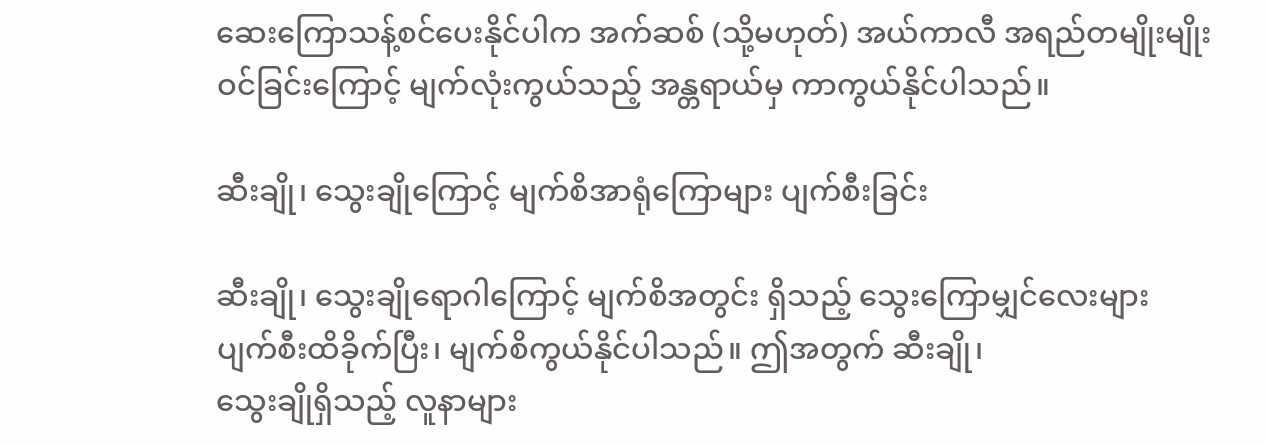ဆေးကြောသန့်စင်ပေးနိုင်ပါက အက်ဆစ် (သို့မဟုတ်) အယ်ကာလီ အရည်တမျိုးမျိုး
ဝင်ခြင်းကြောင့် မျက်လုံးကွယ်သည့် အန္တရာယ်မှ ကာကွယ်နိုင်ပါသည်။

ဆီးချို၊ သွေးချိုကြောင့် မျက်စိအာရုံကြောများ ပျက်စီးခြင်း

ဆီးချို၊ သွေးချိုရောဂါကြောင့် မျက်စိအတွင်း ရှိသည့် သွေးကြောမျှင်လေးများ
ပျက်စီးထိခိုက်ပြီး၊ မျက်စိကွယ်နိုင်ပါသည်။ ဤအတွက် ဆီးချို၊
သွေးချိုရှိသည့် လူနာများ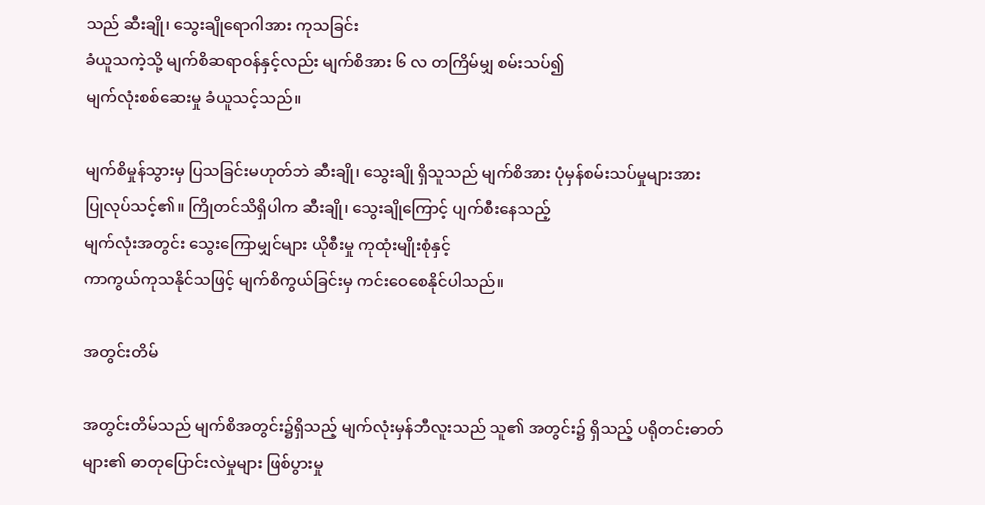သည် ဆီးချို၊ သွေးချိုရောဂါအား ကုသခြင်း
ခံယူသကဲ့သို့ မျက်စိဆရာဝန်နှင့်လည်း မျက်စိအား ၆ လ တကြိမ်မျှ စမ်းသပ်၍
မျက်လုံးစစ်ဆေးမှု ခံယူသင့်သည်။

မျက်စိမှုန်သွားမှ ပြသခြင်းမဟုတ်ဘဲ ဆီးချို၊ သွေးချို ရှိသူသည် မျက်စိအား ပုံမှန်စမ်းသပ်မှုများအား
ပြုလုပ်သင့်၏။ ကြိုတင်သိရှိပါက ဆီးချို၊ သွေးချိုကြောင့် ပျက်စီးနေသည့်
မျက်လုံးအတွင်း သွေးကြောမျှင်များ ယိုစီးမှု ကုထုံးမျိုးစုံနှင့်
ကာကွယ်ကုသနိုင်သဖြင့် မျက်စိကွယ်ခြင်းမှ ကင်းဝေစေနိုင်ပါသည်။

အတွင်းတိမ်

အတွင်းတိမ်သည် မျက်စိအတွင်း၌ရှိသည့် မျက်လုံးမှန်ဘီလူးသည် သူ၏ အတွင်း၌ ရှိသည့် ပရိုတင်းဓာတ်များ၏ ဓာတုပြောင်းလဲမှုများ ဖြစ်ပွားမှု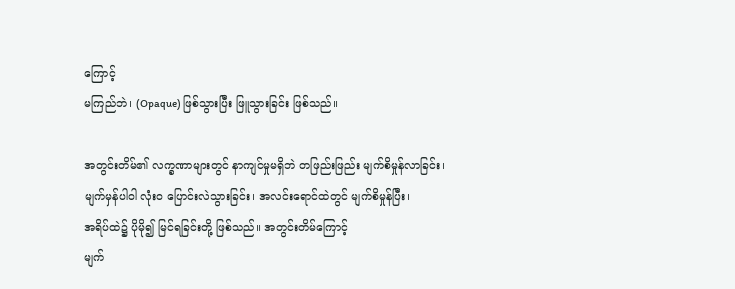ကြောင့်
မကြည်ဘဲ၊ (Opaque) ဖြစ်သွားပြီး ဖြူသွားခြင်း ဖြစ်သည်။

အတွင်းတိမ်၏ လက္ခဏာများတွင် နာကျင်မှုမရှိဘဲ တဖြည်းဖြည်း မျက်စိမှုန်လာခြင်း၊
မျက်မှန်ပါဝါ လုံးဝ ပြောင်းလဲသွားခြင်း၊ အလင်းရောင်ထဲတွင် မျက်စိမှုန်ပြီး၊
အရိပ်ထဲ၌ ပိုမို၍ မြင်ရခြင်းတို့ ဖြစ်သည်။ အတွင်းတိမ်ကြောင့်
မျက်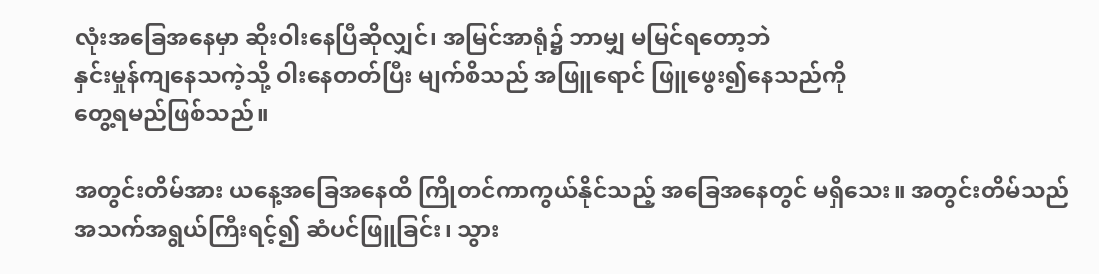လုံးအခြေအနေမှာ ဆိုးဝါးနေပြီဆိုလျှင်၊ အမြင်အာရုံ၌ ဘာမျှ မမြင်ရတော့ဘဲ
နှင်းမှုန်ကျနေသကဲ့သို့ ဝါးနေတတ်ပြီး မျက်စိသည် အဖြူရောင် ဖြူဖွေး၍နေသည်ကို
တွေ့ရမည်ဖြစ်သည်။

အတွင်းတိမ်အား ယနေ့အခြေအနေထိ ကြိုတင်ကာကွယ်နိုင်သည့် အခြေအနေတွင် မရှိသေး။ အတွင်းတိမ်သည်
အသက်အရွယ်ကြီးရင့်၍ ဆံပင်ဖြူခြင်း၊ သွား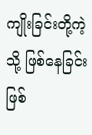ကျိုးခြင်းတို့ကဲ့သို့ ဖြစ်နေခြင်း
ဖြစ်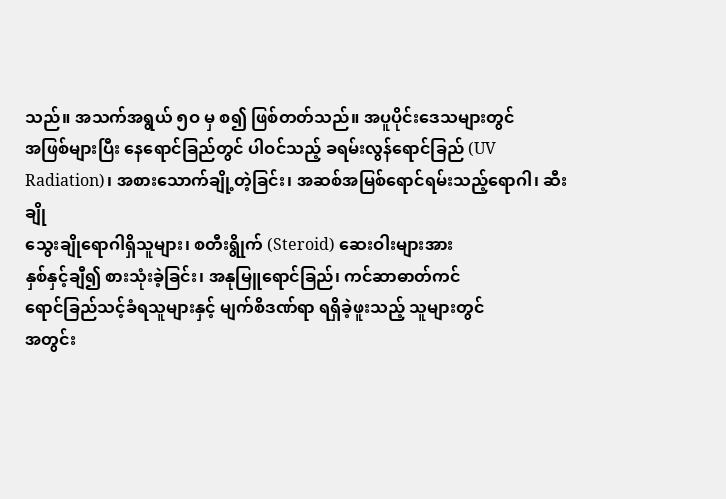သည်။ အသက်အရွယ် ၅ဝ မှ စ၍ ဖြစ်တတ်သည်။ အပူပိုင်းဒေသများတွင်
အဖြစ်များပြီး နေရောင်ခြည်တွင် ပါဝင်သည့် ခရမ်းလွန်ရောင်ခြည် (UV
Radiation)၊ အစားသောက်ချို့တဲ့ခြင်း၊ အဆစ်အမြစ်ရောင်ရမ်းသည့်ရောဂါ၊ ဆီးချို
သွေးချိုရောဂါရှိသူများ၊ စတီးရွိုက် (Steroid) ဆေးဝါးများအား
နှစ်နှင့်ချီ၍ စားသုံးခဲ့ခြင်း၊ အနုမြူရောင်ခြည်၊ ကင်ဆာဓာတ်ကင်
ရောင်ခြည်သင့်ခံရသူများနှင့် မျက်စိဒဏ်ရာ ရရှိခဲ့ဖူးသည့် သူများတွင်
အတွင်း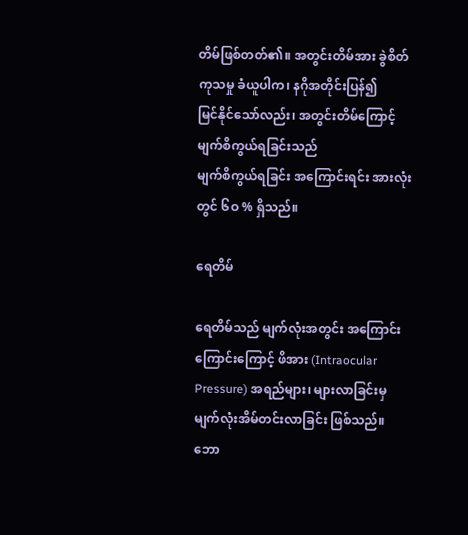တိမ်ဖြစ်တတ်၏။ အတွင်းတိမ်အား ခွဲစိတ်ကုသမှု ခံယူပါက၊ နဂိုအတိုင်းပြန်၍
မြင်နိုင်သော်လည်း၊ အတွင်းတိမ်ကြောင့် မျက်စိကွယ်ရခြင်းသည်
မျက်စိကွယ်ရခြင်း အကြောင်းရင်း အားလုံးတွင် ၆ဝ % ရှိသည်။

ရေတိမ်

ရေတိမ်သည် မျက်လုံးအတွင်း အကြောင်းကြောင်းကြောင့် ဖိအား (Intraocular Pressure) အရည်များ၊ များလာခြင်းမှ မျက်လုံးအိမ်တင်းလာခြင်း ဖြစ်သည်။
ဘော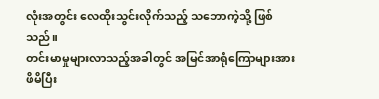လုံးအတွင်း လေထိုးသွင်းလိုက်သည့် သဘောကဲ့သို့ ဖြစ်သည်။
တင်းမာမှုများလာသည့်အခါတွင် အမြင်အာရုံကြောများအား ဖိမိပြီး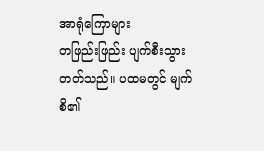အာရုံကြောများ
တဖြည်းဖြည်း ပျက်စီးသွားတတ်သည်။ ပထမတွင် မျက်စိ၏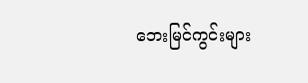ဘေးမြင်ကွင်းများ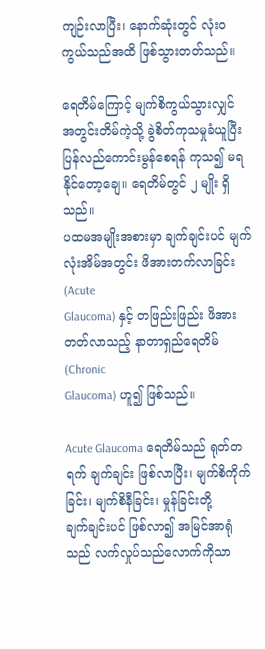ကျဉ်းလာပြီး၊ နောက်ဆုံးတွင် လုံးဝ ကွယ်သည်အထိ ဖြစ်သွားတတ်သည်။

ရေတိမ်ကြောင့် မျက်စိကွယ်သွားလျှင် အတွင်းတိမ်ကဲ့သို့ ခွဲစိတ်ကုသမှုခံယူပြီး
ပြန်လည်ကောင်းမွန်စေရန် ကုသ၍ မရနိုင်တော့ချေ။ ရေတိမ်တွင် ၂ မျိုး ရှိသည်။
ပထမအမျိုးအစားမှာ ချက်ချင်းပင် မျက်လုံးအိမ်အတွင်း ဖိအားတက်လာခြင်း (Acute
Glaucoma) နှင့် တဖြည်းဖြည်း ဖိအားတတ်လာသည့် နာတာရှည်ရေတိမ် (Chronic
Glaucoma) ဟူ၍ ဖြစ်သည်။

Acute Glaucoma ရေတိမ်သည် ရုတ်တရက် ချက်ချင်း ဖြစ်လာပြီး၊ မျက်စိကိုက်ခြင်း၊ မျက်စိနီခြင်း၊ မှုန်ခြင်းတို့
ချက်ချင်းပင် ဖြစ်လာ၍ အမြင်အာရုံသည် လက်လှုပ်သည်လောက်ကိုသာ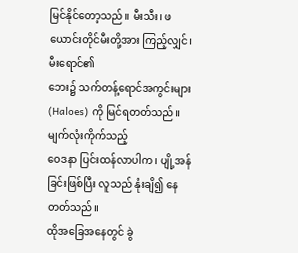မြင်နိုင်တော့သည်။ မီးသီး၊ ဖယောင်းတိုင်မီးတို့အား ကြည့်လျှင်၊ မီးရောင်၏
ဘေး၌ သက်တန့်ရောင်အကွင်းများ (Haloes) ကို မြင်ရတတ်သည်။ မျက်လုံးကိုက်သည့်
ဝေဒနာ ပြင်းထန်လာပါက၊ ပျို့အန်ခြင်းဖြစ်ပြီး လူသည် နုံးချိ၍ နေတတ်သည်။
ထိုအခြေအနေတွင် ခွဲ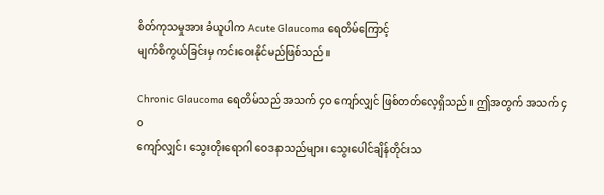စိတ်ကုသမှုအား ခံယူပါက Acute Glaucoma ရေတိမ်ကြောင့်
မျက်စိကွယ်ခြင်းမှ ကင်းဝေးနိုင်မည်ဖြစ်သည်။

Chronic Glaucoma ရေတိမ်သည် အသက် ၄ဝ ကျော်လျှင် ဖြစ်တတ်လေ့ရှိသည်။ ဤအတွက် အသက် ၄ဝ
ကျော်လျှင်၊ သွေးတိုးရောဂါ ဝေဒနာသည်များ၊ သွေးပေါင်ချိန်တိုင်းသ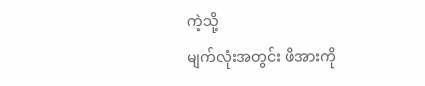ကဲ့သို့
မျက်လုံးအတွင်း ဖိအားကို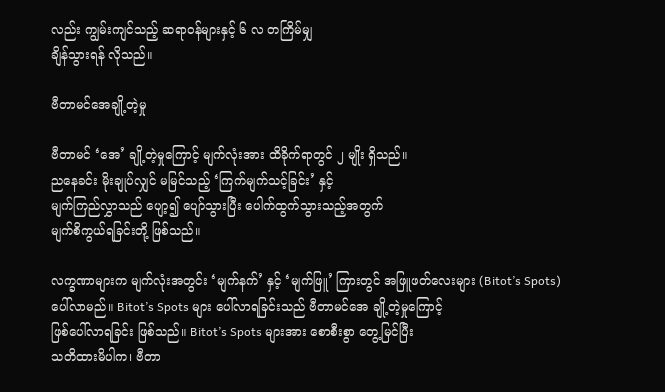လည်း ကျွမ်းကျင်သည့် ဆရာဝန်များနှင့် ၆ လ တကြိမ်မျှ
ချိန်သွားရန် လိုသည်။

ဗီတာမင်အေချို့တဲ့မှု

ဗီတာမင် ‘အေ’ ချို့တဲ့မှုကြောင့် မျက်လုံးအား ထိခိုက်ရာတွင် ၂ မျိုး ရှိသည်။
ညနေခင်း မိုးချုပ်လျှင် မမြင်သည့် ‘ကြက်မျက်သင့်ခြင်း’ နှင့်
မျက်ကြည်လွှာသည် ပျော့၍ ပျော်သွားပြီး ပေါက်ထွက်သွားသည့်အတွက်
မျက်စိကွယ်ရခြင်းတို့ ဖြစ်သည်။

လက္ခဏာများက မျက်လုံးအတွင်း ‘မျက်နက်’ နှင့် ‘မျက်ဖြူ’ ကြားတွင် အဖြူဖတ်လေးများ (Bitot’s Spots)
ပေါ်လာမည်။ Bitot’s Spots များ ပေါ်လာရခြင်းသည် ဗီတာမင်အေ ချို့တဲ့မှုကြောင့်
ဖြစ်ပေါ်လာရခြင်း ဖြစ်သည်။ Bitot’s Spots များအား စောစီးစွာ တွေ့မြင်ပြီး
သတိထားမိပါက၊ ဗီတာ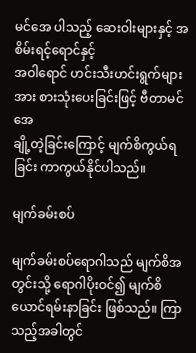မင်အေ ပါသည့် ဆေးဝါးများနှင့် အစိမ်းရင့်ရောင်နှင့်
အဝါရောင် ဟင်းသီးဟင်းရွက်များအား စားသုံးပေးခြင်းဖြင့် ဗီတာမင်အေ
ချို့တဲ့ခြင်းကြောင့် မျက်စိကွယ်ရခြင်း ကာကွယ်နိုင်ပါသည်။

မျက်ခမ်းစပ်

မျက်ခမ်းစပ်ရောဂါသည် မျက်စိအတွင်းသို့ ရောဂါပိုးဝင်၍ မျက်စိယောင်ရမ်းနာခြင်း ဖြစ်သည်။ ကြာသည့်အခါတွင်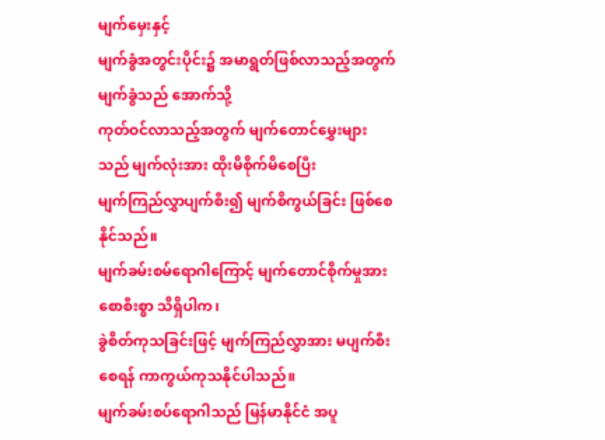မျက်မှေးနှင့်
မျက်ခွံအတွင်းပိုင်း၌ အမာရွတ်ဖြစ်လာသည့်အတွက် မျက်ခွံသည် အောက်သို့
ကုတ်ဝင်လာသည့်အတွက် မျက်တောင်မွှေးများသည် မျက်လုံးအား ထိုးမိစိုက်မိစေပြီး
မျက်ကြည်လွှာပျက်စီး၍ မျက်စိကွယ်ခြင်း ဖြစ်စေနိုင်သည်။
မျက်ခမ်းစမ်ရောဂါကြောင့် မျက်တောင်စိုက်မှုအား စောစီးစွာ သိရှိပါက၊
ခွဲစိတ်ကုသခြင်းဖြင့် မျက်ကြည်လွှာအား မပျက်စီးစေရန် ကာကွယ်ကုသနိုင်ပါသည်။
မျက်ခမ်းစပ်ရောဂါသည် မြန်မာနိုင်ငံ အပူ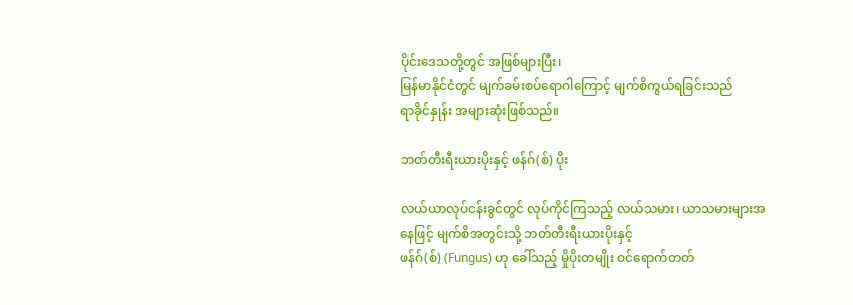ပိုင်းဒေသတို့တွင် အဖြစ်များပြီး၊
မြန်မာနိုင်ငံတွင် မျက်ခမ်းစပ်ရောဂါကြောင့် မျက်စိကွယ်ရခြင်းသည်
ရာခိုင်နှုန်း အများဆုံးဖြစ်သည်။

ဘတ်တီးရီးယားပိုးနှင့် ဖန်ဂ်(စ်) ပိုး

လယ်ယာလုပ်ငန်းခွင်တွင် လုပ်ကိုင်ကြသည့် လယ်သမား၊ ယာသမားများအနေဖြင့် မျက်စိအတွင်းသို့ ဘတ်တီးရီးယားပိုးနှင့်
ဖန်ဂ်(စ်) (Fungus) ဟု ခေါ်သည့် မှိုပိုးတမျိုး ဝင်ရောက်တတ်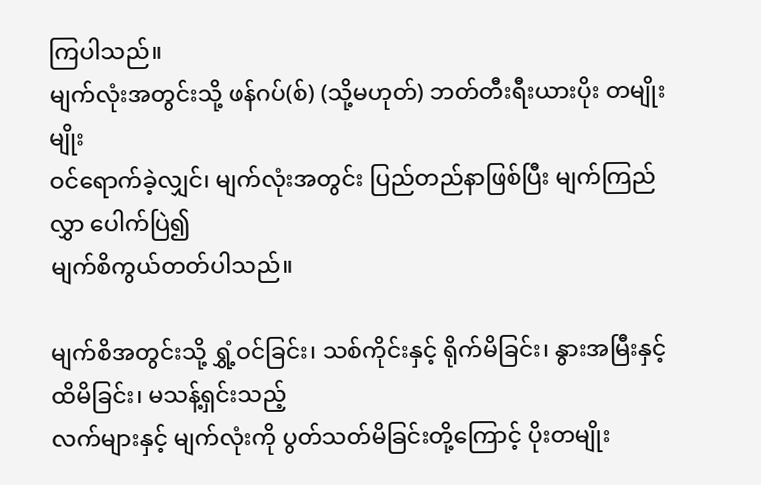ကြပါသည်။
မျက်လုံးအတွင်းသို့ ဖန်ဂပ်(စ်) (သို့မဟုတ်) ဘတ်တီးရီးယားပိုး တမျိုးမျိုး
ဝင်ရောက်ခဲ့လျှင်၊ မျက်လုံးအတွင်း ပြည်တည်နာဖြစ်ပြီး မျက်ကြည်လွှာ ပေါက်ပြဲ၍
မျက်စိကွယ်တတ်ပါသည်။

မျက်စိအတွင်းသို့ ရွှံ့ဝင်ခြင်း၊ သစ်ကိုင်းနှင့် ရိုက်မိခြင်း၊ နွားအမြီးနှင့် ထိမိခြင်း၊ မသန့်ရှင်းသည့်
လက်များနှင့် မျက်လုံးကို ပွတ်သတ်မိခြင်းတို့ကြောင့် ပိုးတမျိုး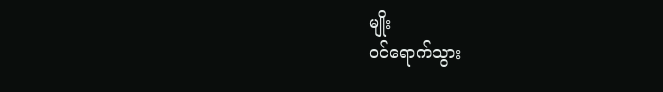မျိုး
ဝင်ရောက်သွား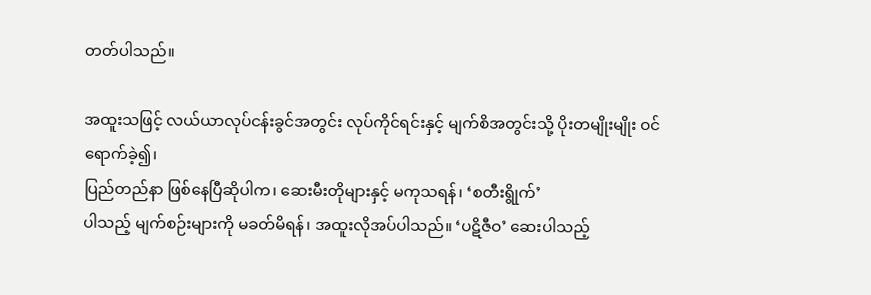တတ်ပါသည်။

အထူးသဖြင့် လယ်ယာလုပ်ငန်းခွင်အတွင်း လုပ်ကိုင်ရင်းနှင့် မျက်စိအတွင်းသို့ ပိုးတမျိုးမျိုး ဝင်ရောက်ခဲ့၍၊
ပြည်တည်နာ ဖြစ်နေပြီဆိုပါက၊ ဆေးမီးတိုများနှင့် မကုသရန်၊ ‘စတီးရွိုက်’
ပါသည့် မျက်စဉ်းများကို မခတ်မိရန်၊ အထူးလိုအပ်ပါသည်။ ‘ပဋိဇီဝ’ ဆေးပါသည့်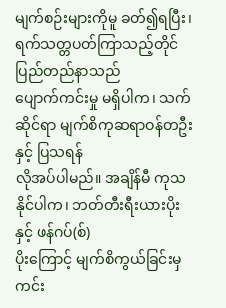မျက်စဉ်းများကိုမူ ခတ်၍ရပြီး၊ ရက်သတ္တပတ်ကြာသည့်တိုင် ပြည်တည်နာသည်
ပျောက်ကင်းမှု မရှိပါက၊ သက်ဆိုင်ရာ မျက်စိကုဆရာဝန်တဦးနှင့် ပြသရန်
လိုအပ်ပါမည်။ အချိန်မီ ကုသနိုင်ပါက၊ ဘတ်တီးရီးယားပိုးနှင့် ဖန်ဂပ်(စ်)
ပိုးကြောင့် မျက်စိကွယ်ခြင်းမှ ကင်း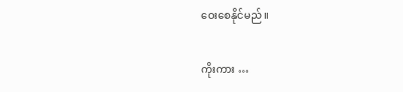ဝေးစေနိုင်မည်။

ကိုးကား …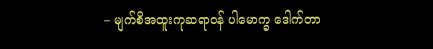– မျက်စိအထူးကုဆရာဝန် ပါမောက္ခ ဒေါက်တာ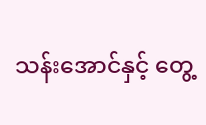သန်းအောင်နှင့် တွေ့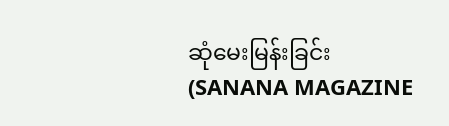ဆုံမေးမြန်းခြင်း (SANANA MAGAZINE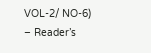VOL-2/ NO-6)
– Reader’s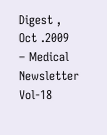Digest , Oct .2009
– Medical Newsletter Vol-18